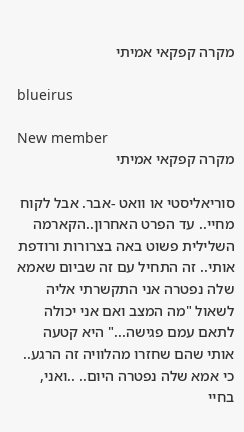מקרה קפקאי אמיתי

blueirus

New member
מקרה קפקאי אמיתי

סוריאליסטי או וואט -אבר. אבל לקוח מחיי.. עד הפרט האחרון..הקארמה השלילית פשוט באה בצרורות ורודפת אותי.. זה התחיל עם זה שביום שאמא שלה נפטרה אני התקשרתי אליה לשאול "מה המצב ואם אני יכולה לתאם עמם פגישה..." היא קטעה אותי שהם שחזרו מהלוויה זה הרגע.. כי אמא שלה נפטרה היום.. ..ואני, בחיי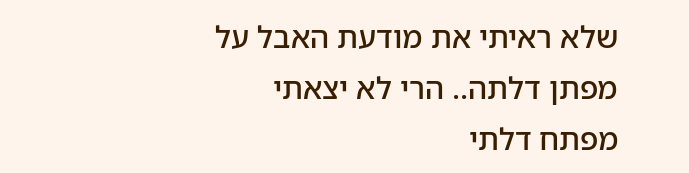שלא ראיתי את מודעת האבל על מפתן דלתה.. הרי לא יצאתי מפתח דלתי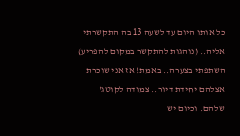כל אותו היום עד לשעה 13 בה התקשרתי אליה.. (נוהגות להתקשר במקום להפריע) השתפתי בצערה.. באמת! אז אני שוכרת אצלהם יחידת דיור.. צמודה לקוטג' שלהם. וכיום יש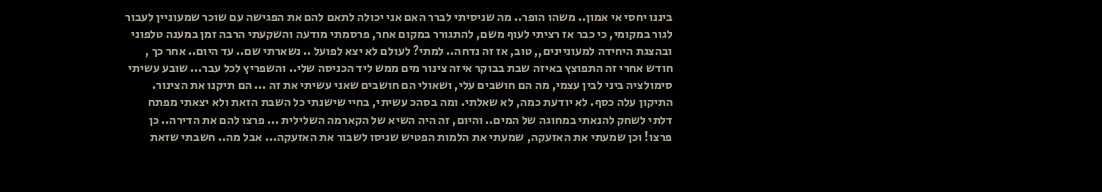ביננו יחסי אי אמון.. משהו הופר.. מה שניסיתי לברר האם אני יכולה לתאם להם את הפגישה עם שוכר שמעוניין לעבור לגור במקומי, כי כבר אז רציתי לעוף משם, להתגורר במקום אחר, פרסמתי מודעה והשקעתי הרבה זמן במענה טלפוני ובהצגת היחידה למעוניינים,, טוב, אז זה נדחה.. למתי? לעולם לא יצא לפועל .. נשארתי שם.. עד היום.. אחר כך , חודש אחרי זה התפוצץ באיזה שבת בבוקר איזה צינור מים ממש ליד הכניסה שלי.. והשפריץ לכל עבר... שובע עשיתי סימולציה ביני לבין עצמי, מה הם חושבים עלי, ושאולי הם חושבים שאני עשיתי את זה ... הם תיקנו את הצינור. התיקון עלה כסף. לא יודעת כמה, לא שאלתי. ומה בסהכ עשיתי, בחיי שישנתי כל השבת הזאת ולא יצאתי מפתח דלתי לשחק להנאתי במחוגה של המים.. והיום, זה היה השיא של הקארמה השלילית ... פרצו להם את הדירה.. כן פרצו! וכן שמעתי את האזעקה, שמעתי את הלמות הפטיש שניסו לשבור את האזעקה... אבל מה.. חשבתי שזאת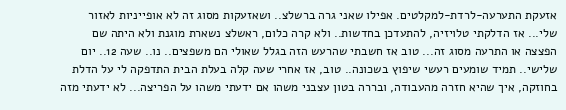אזעקת התערעה-לרדת-למקלטים. אפילו שאני גרה ברשלצ.. ושאזעקות מסוג זה לא אופייניות לאזור שלי... אז הדלקתי טלויזיה, להתעדכן בחדשות.. ולא קרה כלום, ראשלצ נשארת מוגנת ולא היתה שם הפצצה או התרעה מסוג זה... טוב אז חשבתי שהרעש הזה בגלל שאולי הם משפצים.. נו.. שעה 12.. יום שלישי.. תמיד שומעים רעשי שיפוץ בשכונה.. טוב, אז אחרי שעה קלה בעלת הבית התדפקה לי על הדלת בחוזקה, איך שהיא חזרה מהעבודה, ובררה בטון עצבני משהו אם ידעתי משהו על הפריצה... לא ידעתי מזה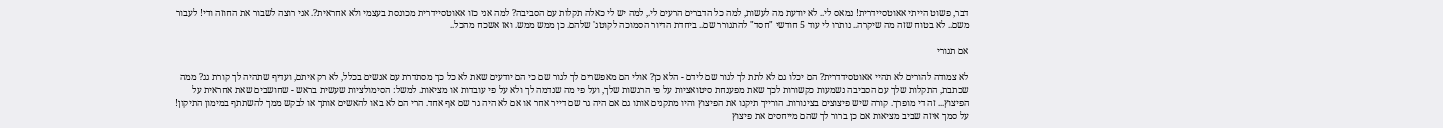דבר, פשוט הייתי אאוטסיידרית! נמאס לי.. לא יודעת מה לעשות, למה כל הדברים הרעים לי., למה יש לי כאלה תקלות עם הסביבה? למה אני כזו אאוטסיידרית מכונסת בעצמי ולא אחראית?. אני רוצה לשבור את החוזה ודי! לעבור משם.. לא בטוח שזה מה שיקרה.. נותרו לי עוד 5 חודשי "חסד" להתגורר שם.. ביחדת הדיור הסמוכה לקוטג' שלהם. כן ממש ממש. ואז אשכח מהכל..

אם תגורי

לא צמודה להורים לא תהיי אאוטסידדרית? הם יכלו גם לא לתת לך לגור שם לידם - הלא כן? אולי הם מאפשרים לך לגור שם כי הם יודעים שאת לא כל כך מסתדרת עם אנשים בכלל, לא רק איתם, ועדיף שתהיה לך קורת גג? ממה שכתבת, התקלות שלך עם הסביבה נשמעות כקשורות לכך שאת מפענחת סיטואציות על פי הרגשות שלך, ועל פי מה שנדמה לך ולא על פי עובדות או מציאות. למשל: הסימולציות שעשית בראש - שחושבים שאת אחראית על הפיצוץ... זה די מופרך. קורה שיש פיצוצים בצינורות. הורייך תיקנו את הפיצוץ והיו מתקנים אותו גם אם היה גר שם דייר אחר או אם לא היה גר שם אף אחד. הרי הם לא באו להאשים אותך או לבקש ממך להשתתף במימון התיקון! על סמך איזה שביב מציאות אם כן ברור לך שהם מייחסים את פיצוץ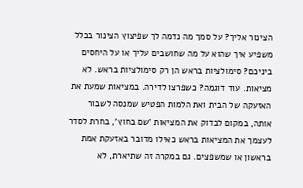הצינור אליך? על סמך מה נדמה לך שפיצוץ הצינור בכלל משפיע איך שהוא על מה שחושבים עליך או על היחסים ביניכם? סימולציות בראש הן רק סימולציות בראש. לא מציאות. עוד דוגמה? כשפרצו לדירה. במציאות שמעת את האזעקה של הבית ואת הלמות הפטיש שמנסה לשבור אותה, במקום לבדוק את המציאות 'שם בחוץ', בחרת לסדר לעצמך את המציאות בראש כאילו מדובר באזעקת אמת בראשון או שמשפצים. גם במקרה זה שתיארת, לא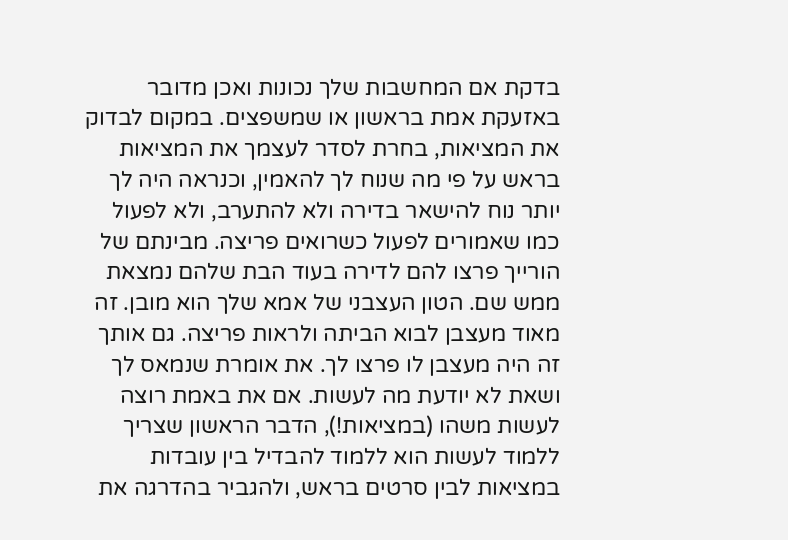בדקת אם המחשבות שלך נכונות ואכן מדובר באזעקת אמת בראשון או שמשפצים. במקום לבדוק את המציאות, בחרת לסדר לעצמך את המציאות בראש על פי מה שנוח לך להאמין, וכנראה היה לך יותר נוח להישאר בדירה ולא להתערב, ולא לפעול כמו שאמורים לפעול כשרואים פריצה. מבינתם של הורייך פרצו להם לדירה בעוד הבת שלהם נמצאת ממש שם. הטון העצבני של אמא שלך הוא מובן. זה מאוד מעצבן לבוא הביתה ולראות פריצה. גם אותך זה היה מעצבן לו פרצו לך. את אומרת שנמאס לך ושאת לא יודעת מה לעשות. אם את באמת רוצה לעשות משהו (במציאות!), הדבר הראשון שצריך ללמוד לעשות הוא ללמוד להבדיל בין עובדות במציאות לבין סרטים בראש, ולהגביר בהדרגה את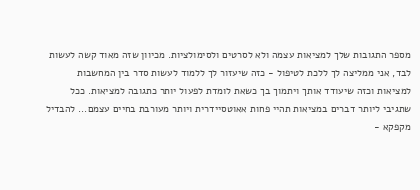מספר התגובות שלך למציאות עצמה ולא לסרטים ולסימולציות. מכיוון שזה מאוד קשה לעשות לבד, אני ממליצה לך ללכת לטיפול - כזה שיעזור לך ללמוד לעשות סדר בין המחשבות למציאות וכזה שיעודד אותך ויתמוך בך כשאת לומדת לפעול יותר כתגובה למציאות. ככל שתגיבי ליותר דברים במציאות תהיי פחות אאוטסיידרית ויותר מעורבת בחיים עצמם... להבדיל מקפקא -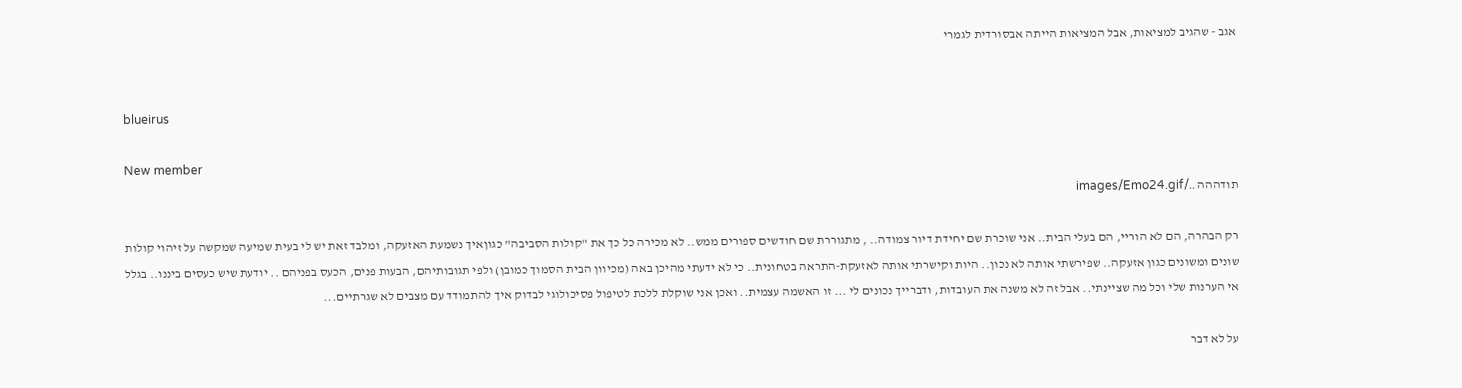אגב - שהגיב למציאות, אבל המציאות הייתה אבסורדית לגמרי


blueirus

New member
תודההה ../images/Emo24.gif

רק הבהרה, הם לא הוריי, הם בעלי הבית.. אני שוכרת שם יחידת דיור צמודה.. , מתגוררת שם חודשים ספורים ממש.. לא מכירה כל כך את "קולות הסביבה" כגוןאיך נשמעת האזעקה, ומלבד זאת יש לי בעית שמיעה שמקשה על זיהוי קולות שונים ומשונים כגון אזעקה.. שפירשתי אותה לא נכון.. היות וקישרתי אותה לאזעקת-התראה בטחונית.. כי לא ידעתי מהיכן באה (מכיוון הבית הסמוך כמובן) ולפי תגובותיהם, הבעות פנים, הכעס בפניהם .. יודעת שיש כעסים ביננו.. בגלל אי הערנות שלי וכל מה שציינתי.. אבל זה לא משנה את העובדות, ודברייך נכונים לי ... זו האשמה עצמית.. ואכן אני שוקלת ללכת לטיפול פסיכולוגי לבדוק איך להתמודד עם מצבים לא שגרתיים...

על לא דבר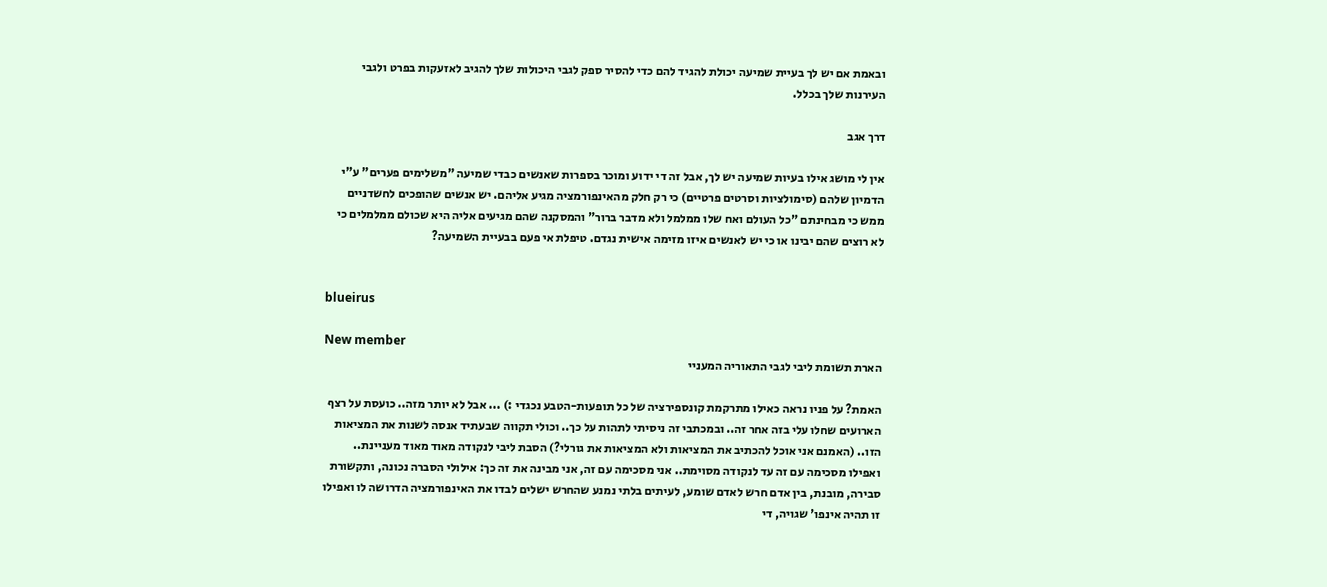ובאמת אם יש לך בעיית שמיעה יכולת להגיד להם כדי להסיר ספק לגבי היכולות שלך להגיב לאזעקות בפרט ולגבי העירנות שלך בכלל.

דרך אגב

אין לי מושג אילו בעיות שמיעה יש לך, אבל זה די ידוע ומוכר בספרות שאנשים כבדי שמיעה "משלימים פערים" ע"י הדמיון שלהם (סימולציות וסרטים פרטיים) כי רק חלק מהאינפורמציה מגיע אליהם. יש אנשים שהופכים לחשדניים ממש כי מבחינתם "כל העולם ואח שלו ממלמל ולא מדבר ברור" והמסקנה שהם מגיעים אליה היא שכולם ממלמלים כי לא רוצים שהם יבינו או כי יש לאנשים איזו מזימה אישית נגדם. טיפלת אי פעם בבעיית השמיעה?


blueirus

New member
הארת תשומת ליבי לגבי התאוריה המעניי

האמת? על פניו נראה כאילו מתרקמת קונספירציה של כל תופעות-הטבע נכגדי :) ... אבל לא יותר מזה.. כועסת על רצף הארועים שחלו עלי בזה אחר זה.. ובמכתבי זה ניסיתי לתהות על כך.. וכולי תקווה שבעתיד אנסה לשנות את המציאות הזו.. (האמנם אני אוכל להכתיב את המציאות ולא המציאות את גורלי?) הסבת ליבי לנקודה מאוד מאוד מעניינת.. ואפילו מסכימה עם זה עד לנקודה מסוימת.. אני מסכימה עם זה, אני מבינה את זה כך: אילולי הסברה נכונה, ותקשורת סבירה, מובנת, בין אדם חרש לאדם שומע, לעיתים בלתי נמנע שהחרש ישלים לבדו את האינפורמציה הדרושה לו ואפילו זו תהיה אינפו' שגויה, די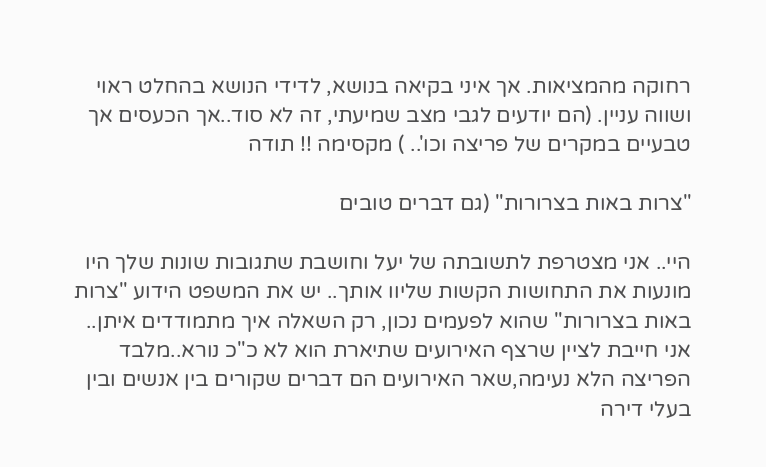רחוקה מהמציאות. אך איני בקיאה בנושא, לדידי הנושא בהחלט ראוי ושווה עניין. (הם יודעים לגבי מצב שמיעתי, זה לא סוד..אך הכעסים אך טבעיים במקרים של פריצה וכו'.. ) מקסימה !! תודה

"צרות באות בצרורות" (גם דברים טובים

היי.. אני מצטרפת לתשובתה של יעל וחושבת שתגובות שונות שלך היו מונעות את התחושות הקשות שליוו אותך.. יש את המשפט הידוע "צרות באות בצרורות" שהוא לפעמים נכון, רק השאלה איך מתמודדים איתן.. אני חייבת לציין שרצף האירועים שתיארת הוא לא כ"כ נורא..מלבד הפריצה הלא נעימה,שאר האירועים הם דברים שקורים בין אנשים ובין בעלי דירה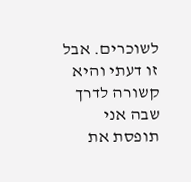לשוכרים. אבל זו דעתי והיא קשורה לדרך שבה אני תופסת את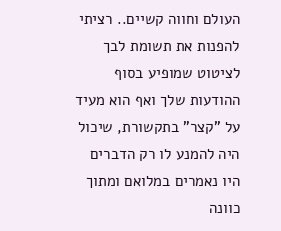העולם וחווה קשיים.. רציתי להפנות את תשומת לבך לציטוט שמופיע בסוף ההודעות שלך ואף הוא מעיד על "קצר" בתקשורת, שיכול היה להמנע לו רק הדברים היו נאמרים במלואם ומתוך כוונה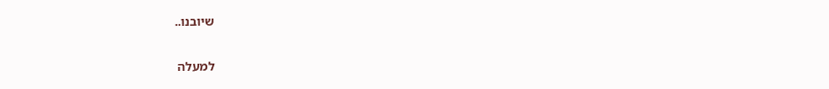שיובנו..

למעלה